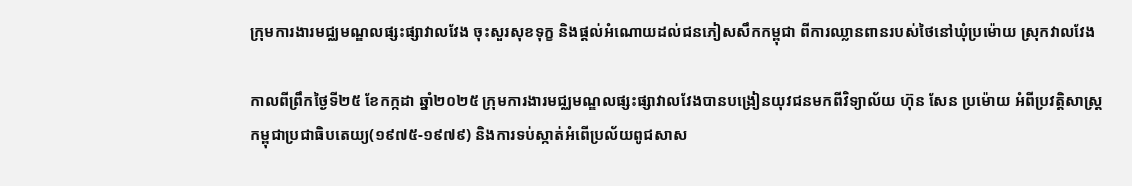ក្រុមការងារមជ្ឈមណ្ឌលផ្សះផ្សាវាលវែង ចុះសួរសុខទុក្ខ និងផ្តល់អំណោយដល់ជនភៀសសឹកកម្ពុជា ពីការឈ្លានពានរបស់ថៃនៅឃុំប្រម៉ោយ ស្រុកវាលវែង

កាលពីព្រឹកថ្ងៃទី២៥ ខែកក្កដា ឆ្នាំ២០២៥ ក្រុមការងារមជ្ឈមណ្ឌលផ្សះផ្សាវាលវែងបានបង្រៀនយុវជនមកពីវិទ្យាល័យ ហ៊ុន សែន ប្រម៉ោយ អំពីប្រវត្តិសាស្រ្ដកម្ពុជាប្រជាធិបតេយ្យ(១៩៧៥-១៩៧៩) និងការទប់ស្កាត់អំពើប្រល័យពូជសាស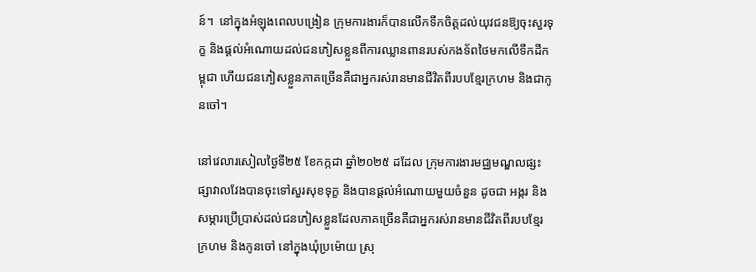ន៍។  នៅក្នុងអំឡុងពេលបង្រៀន ក្រុមការងារក៏បានលើកទឹកចិត្តដល់យុវជនឱ្យចុះសួរទុក្ខ និងផ្តល់អំណោយដល់ជនភៀសខ្លួនពីការឈ្លានពានរបស់កងទ័ពថៃមកលើទឹកដីកម្ពុជា ហើយជនភៀសខ្លួនភាគច្រើនគឺជាអ្នករស់រានមានជីវិតពីរបបខ្មែរក្រហម និងជាកូនចៅ។

នៅវេលារសៀលថ្ងៃទី២៥ ខែកក្កដា ឆ្នាំ២០២៥ ដដែល ក្រុមការងារមជ្ឈមណ្ឌលផ្សះផ្សាវាលវែងបានចុះទៅសួរសុខទុក្ខ និងបានផ្តល់អំណោយមួយចំនួន ដូចជា អង្ករ និងសម្ភារប្រើប្រាស់ដល់ជនភៀសខ្លួនដែលភាគច្រើនគឺជាអ្នករស់រានមានជីវិតពីរបបខ្មែរក្រហម និងកូនចៅ នៅក្នុងឃុំប្រម៉ោយ ស្រុ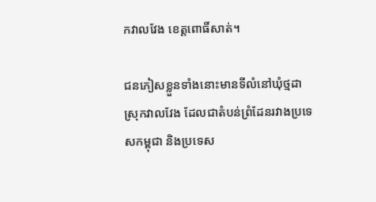កវាលវែង ខេត្តពោធិ៍សាត់។

ជនភៀសខ្លួនទាំងនោះមានទីលំនៅឃុំថ្មដា ស្រុកវាលវែង ដែលជាតំបន់ព្រំដែនរវាងប្រទេសកម្ពុជា និងប្រទេស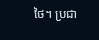ថៃ។ ប្រជា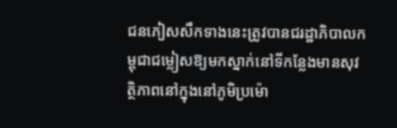ជនភៀសសឹកទាងនេះត្រូវបានជរដ្ឋាភិបាលកម្ពុជាជម្លៀសឱ្យមកស្នាក់នៅទីកន្លែងមានសុវត្ថិភាពនៅក្នុងនៅភូមិប្រម៉ោ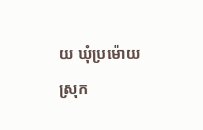យ ឃុំប្រម៉ោយ ស្រុក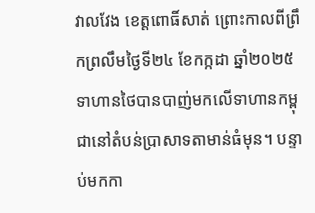វាលវែង ខេត្តពោធិ៍សាត់ ព្រោះកាលពីព្រឹកព្រលឹមថ្ងៃទី២៤ ខែកក្កដា ឆ្នាំ២០២៥ ទាហានថៃបានបាញ់មកលើទាហានកម្ពុជានៅតំបន់ប្រាសាទតាមាន់ធំមុន។ បន្ទាប់មកកា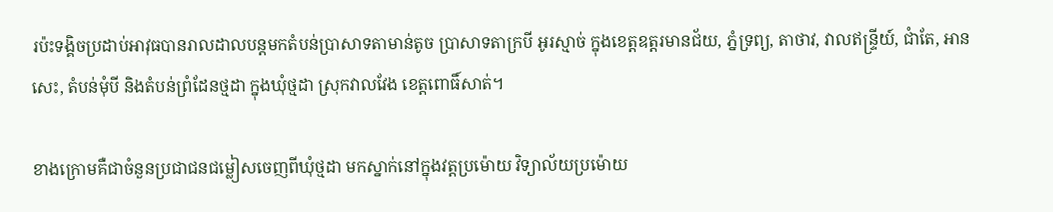រប៉ះទង្គិចប្រដាប់អាវុធបានរាលដាលបន្តមកតំបន់ប្រាសាទតាមាន់តូច ប្រាសាទតាក្របី អូរស្មាច់ ក្នុងខេត្តឧត្តរមានជ័យ, ភ្នំទ្រព្យ, តាថាវ, វាលឥន្ទ្រីយ៍, ជាំតែ, អានសេះ, តំបន់មុំបី និងតំបន់ព្រំដែនថ្មដា ក្នុងឃុំថ្មដា ស្រុកវាលវែង ខេត្តពោធិ៍សាត់។

ខាងក្រោមគឺជាចំនួនប្រជាជនជម្លៀសចេញពីឃុំថ្មដា មកស្នាក់នៅក្នុងវត្តប្រម៉ោយ វិទ្យាល័យប្រម៉ោយ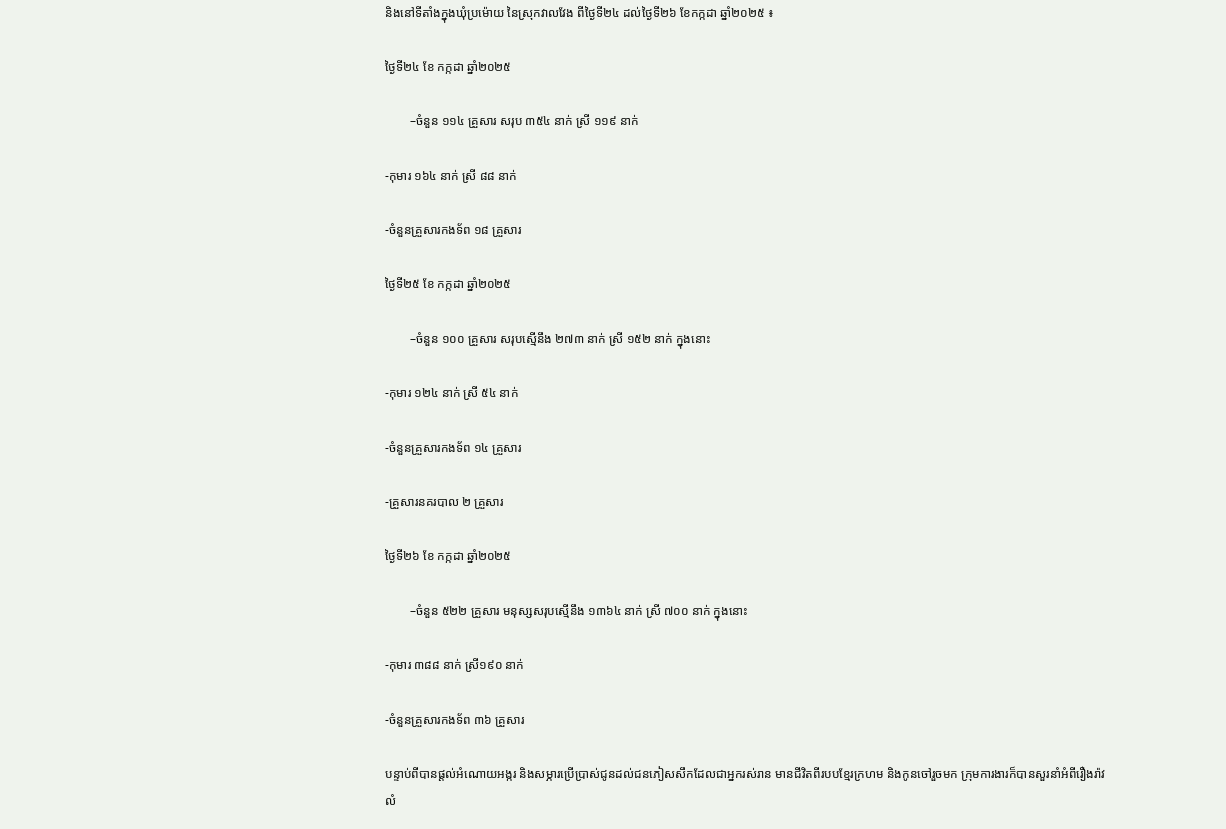និងនៅទីតាំងក្នុងឃុំប្រម៉ោយ នៃស្រុកវាលវែង ពីថ្ងៃទី២៤ ដល់ថ្ងៃទី២៦ ខែកក្កដា ឆ្នាំ២០២៥ ៖

ថ្ងៃទី២៤ ខែ កក្កដា ឆ្នាំ២០២៥

        –ចំនួន ១១៤ គ្រួសារ សរុប ៣៥៤ នាក់ ស្រី ១១៩ នាក់

-កុមារ ១៦៤ នាក់ ស្រី ៨៨ នាក់

-ចំនួនគ្រួសារកងទ័ព ១៨ គ្រួសារ

ថ្ងៃទី២៥ ខែ កក្កដា ឆ្នាំ២០២៥

        –ចំនួន ១០០ គ្រួសារ សរុបស្មើនឹង ២៧៣ នាក់ ស្រី ១៥២ នាក់ ក្នុងនោះ

-កុមារ ១២៤ នាក់ ស្រី ៥៤ នាក់

-ចំនួនគ្រួសារកងទ័ព ១៤ គ្រួសារ

-គ្រួសារនគរបាល ២ គ្រួសារ

ថ្ងៃទី២៦ ខែ កក្កដា ឆ្នាំ២០២៥

        –ចំនួន ៥២២ គ្រួសារ មនុស្សសរុបស្មើនឹង ១៣៦៤ នាក់ ស្រី ៧០០ នាក់ ក្នុងនោះ

-កុមារ ៣៨៨ នាក់ ស្រី១៩០ នាក់

-ចំនួនគ្រួសារកងទ័ព ៣៦ គ្រួសារ

បន្ទាប់ពីបានផ្តល់អំណោយអង្ករ និងសម្ភារប្រើប្រាស់ជូនដល់ជនភៀសសឹកដែលជាអ្នករស់រាន មានជីវិតពីរបបខ្មែរក្រហម និងកូនចៅរួចមក ក្រុមការងារក៏បានសួរនាំអំពីរឿងរ៉ាវលំ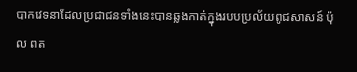បាកវេទនាដែលប្រជាជនទាំងនេះបានឆ្លងកាត់ក្នុងរបបប្រល័យពូជសាសន៍ ប៉ុល ពត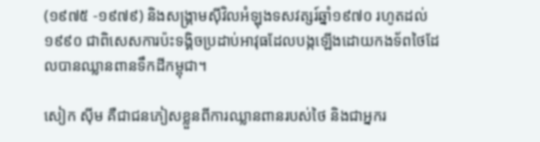(១៩៧៥ -១៩៧៩) និងសង្រ្គាមស៊ីវិលអំឡុងទសវត្សរ៍ឆ្នាំ១៩៧០ រហូតដល់១៩៩០ ជាពិសេសការប៉ះទង្គិចប្រដាប់អាវុធដែលបង្កឡើងដោយកងទ័ពថៃដែលបានឈ្លានពានទឹកដីកម្ពុជា។

សៀក ស៊ីម គឺជាជនភៀសខ្លួនពីការឈ្លានពានរបស់ថៃ និងជាអ្នករ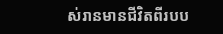ស់រានមានជីវិតពីរបប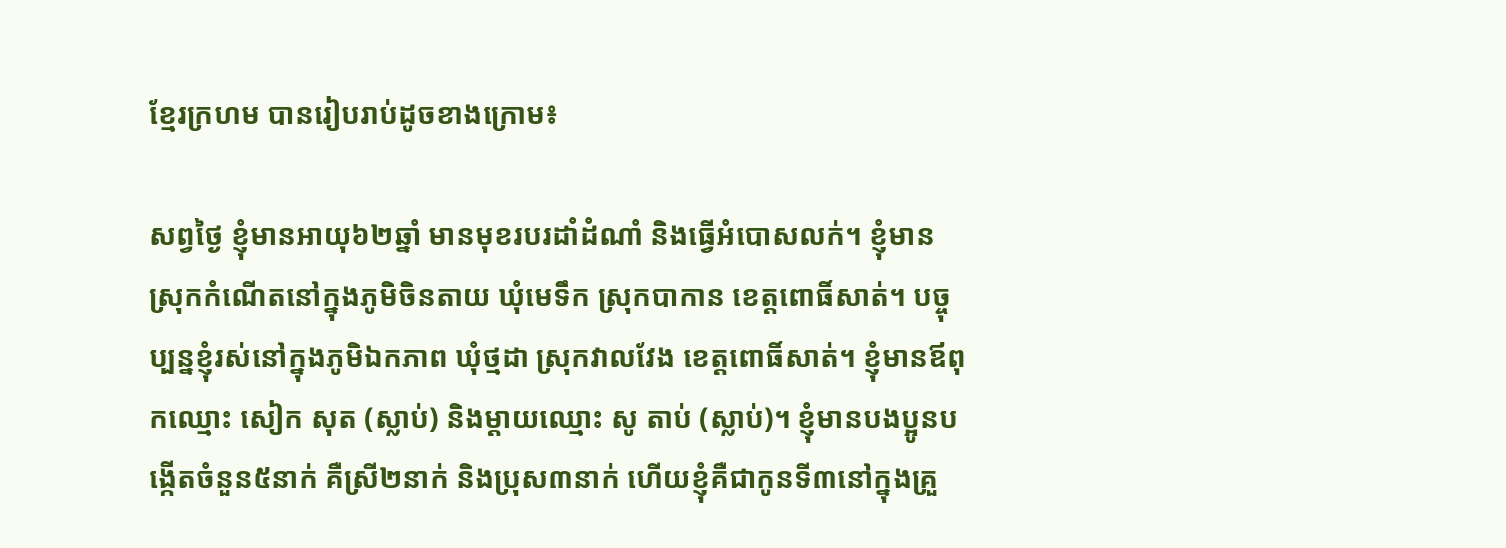ខ្មែរក្រហម បានរៀបរាប់ដូចខាងក្រោម៖

សព្វថ្ងៃ ខ្ញុំមានអាយុ៦២ឆ្នាំ មានមុខរបរដាំដំណាំ និងធ្វើអំបោសលក់។ ខ្ញុំមានស្រុកកំណើតនៅក្នុងភូមិចិនតាយ ឃុំមេទឹក ស្រុកបាកាន ខេត្តពោធិ៍សាត់។ បច្ចុប្បន្នខ្ញុំរស់នៅក្នុងភូមិឯកភាព ឃុំថ្មដា ស្រុកវាលវែង ខេត្តពោធិ៍សាត់។ ខ្ញុំមានឪពុកឈ្មោះ សៀក សុត (ស្លាប់) និងម្ដាយឈ្មោះ សូ តាប់ (ស្លាប់)។ ខ្ញុំមានបងប្អូនបង្កើតចំនួន៥នាក់ គឺស្រី២នាក់ និងប្រុស៣នាក់ ហើយខ្ញុំគឺជាកូនទី៣នៅក្នុងគ្រួ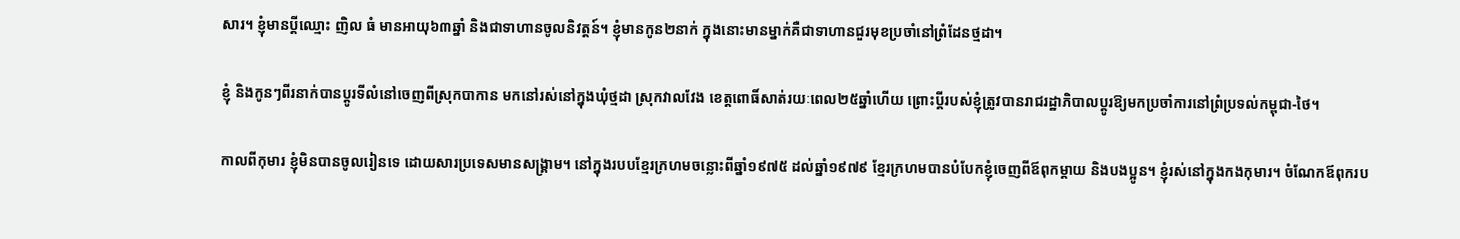សារ។ ខ្ញុំមានប្ដីឈ្មោះ ញិល ធំ មានអាយុ៦៣ឆ្នាំ និងជាទាហានចូលនិវត្តន៍។ ខ្ញុំមានកូន២នាក់ ក្នុងនោះមានម្នាក់គឺជាទាហានជួរមុខប្រចាំនៅព្រំដែនថ្មដា។

ខ្ញុំ និងកូនៗពីរនាក់បានប្ដូរទីលំនៅចេញពីស្រុកបាកាន មកនៅរស់នៅក្នុងឃុំថ្មដា ស្រុកវាលវែង ខេត្តពោធិ៍សាត់រយៈពេល២៥ឆ្នាំហើយ ព្រោះប្ដីរបស់ខ្ញុំត្រូវបានរាជរដ្ឋាភិបាលប្ដូរឱ្យមកប្រចាំការនៅព្រំប្រទល់កម្ពុជា-ថៃ។

កាលពីកុមារ ខ្ញុំមិនបានចូលរៀនទេ ដោយសារប្រទេសមានសង្រ្គាម។ នៅក្នុងរបបខ្មែរក្រហមចន្លោះពីឆ្នាំ១៩៧៥ ដល់ឆ្នាំ១៩៧៩ ខ្មែរក្រហមបានបំបែកខ្ញុំចេញពីឪពុកម្តាយ និងបងប្អូន។ ខ្ញុំរស់នៅក្នុងកងកុមារ។ ចំណែកឪពុករប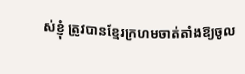ស់ខ្ញុំ ត្រូវបានខ្មែរក្រហមចាត់តាំងឱ្យចូល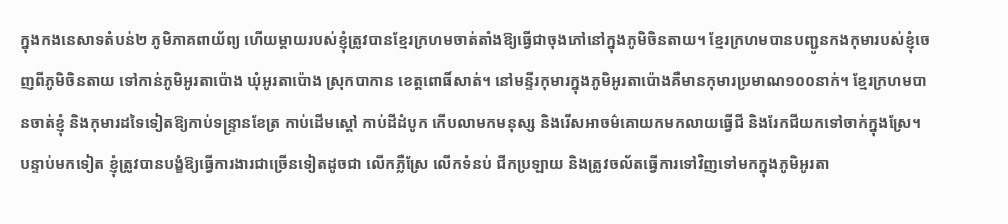ក្នុងកងនេសាទតំបន់២ ភូមិភាគពាយ័ព្យ ហើយម្ដាយរបស់ខ្ញុំត្រូវបានខ្មែរក្រហមចាត់តាំងឱ្យធ្វើជាចុងភៅនៅក្នុងភូមិចិនតាយ។ ខ្មែរក្រហមបានបញ្ជូនកងកុមារបស់ខ្ញុំចេញពីភូមិចិនតាយ ទៅកាន់ភូមិអូរតាប៉ោង ឃុំអូរតាប៉ោង ស្រុកបាកាន ខេត្តពោធិ៍សាត់។ នៅមន្ទីរកុមារក្នុងភូមិអូរតាប៉ោងគឺមានកុមារប្រមាណ១០០នាក់។ ខ្មែរក្រហមបានចាត់ខ្ញុំ និងកុមារដទៃទៀតឱ្យកាប់ទន្រ្ទានខែត្រ កាប់ដើមស្ដៅ កាប់ដីដំបូក កើបលាមកមនុស្ស និងរើសអាចម៌គោយកមកលាយធ្វើជី និងរែកជីយកទៅចាក់ក្នុងស្រែ។ បន្ទាប់មកទៀត ខ្ញុំត្រូវបានបង្ខំឱ្យធ្វើការងារជាច្រើនទៀតដូចជា លើកភ្លឺស្រែ លើកទំនប់ ជីកប្រឡាយ និងត្រូវចល័តធ្វើការទៅវិញទៅមកក្នុងភូមិអូរតា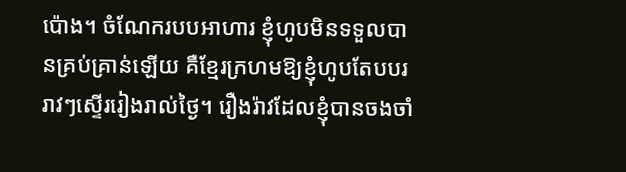ប៉ោង។ ចំណែករបបអាហារ ខ្ញុំហូបមិនទទួលបានគ្រប់គ្រាន់ឡើយ គឺខ្មែរក្រហមឱ្យខ្ញុំហូបតែបបររាវៗស្ទើររៀងរាល់ថ្ងៃ។ រឿងរ៉ាវដែលខ្ញុំបានចងចាំ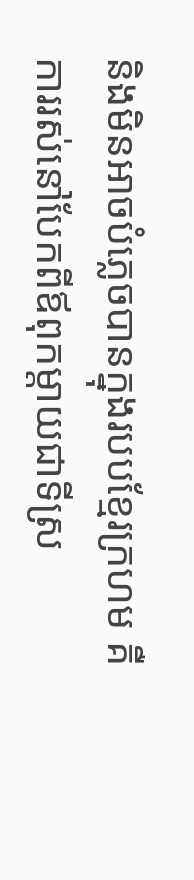និងមិនអាចបំភ្លេចបានក្នុងរបបខ្មែរក្រហម គឺការរស់នៅបែកពីឪពុកម្ដាយជាទីស្រ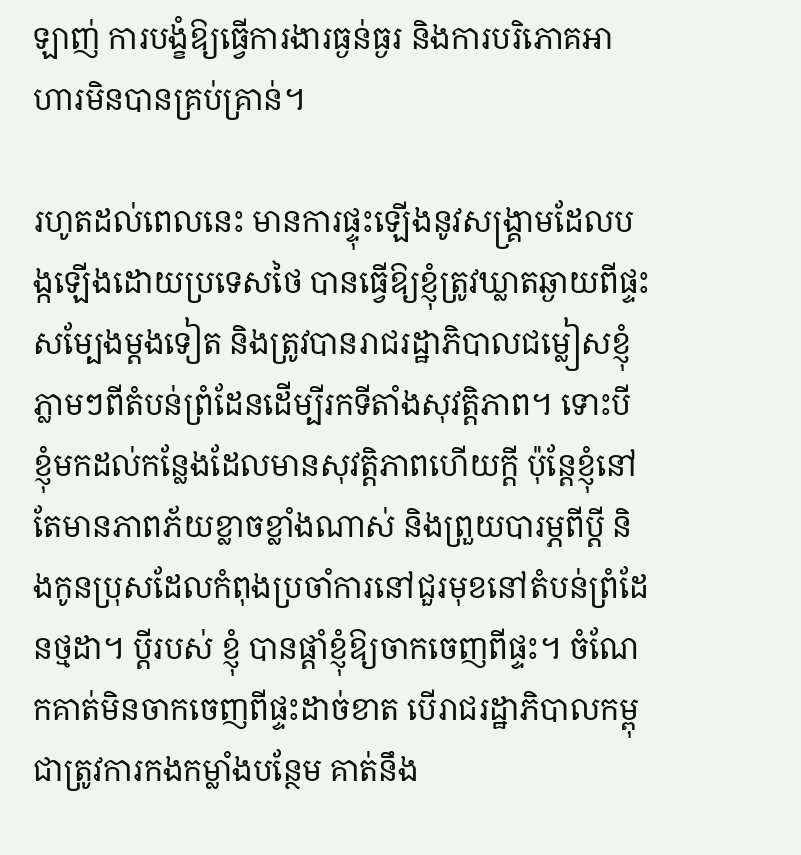ឡាញ់ ការបង្ខំឱ្យធ្វើការងារធ្ងន់ធ្ងរ និងការបរិភោគអាហារមិនបានគ្រប់គ្រាន់។

រហូតដល់ពេលនេះ មានការផ្ទុះឡើងនូវសង្រ្គាមដែលបង្កឡើងដោយប្រទេសថៃ បានធ្វើឱ្យខ្ញុំត្រូវឃ្លាតឆ្ងាយពីផ្ទះសម្បែងម្តងទៀត និងត្រូវបានរាជរដ្ឋាភិបាលជម្លៀសខ្ញុំភ្លាមៗពីតំបន់ព្រំដែនដើម្បីរកទីតាំងសុវត្តិភាព។ ទោះបីខ្ញុំមកដល់កន្លែងដែលមានសុវត្តិភាពហើយក្ដី ប៉ុន្តែខ្ញុំនៅតែមានភាពភ័យខ្លាចខ្លាំងណាស់ និងព្រួយបារម្ភពីប្ដី និងកូនប្រុសដែលកំពុងប្រចាំការនៅជួរមុខនៅតំបន់ព្រំដែនថ្មដា។ ប្ដីរបស់ ខ្ញុំ បានផ្ដាំខ្ញុំឱ្យចាកចេញពីផ្ទះ។ ចំណែកគាត់មិនចាកចេញពីផ្ទះដាច់ខាត បើរាជរដ្ឋាភិបាលកម្ពុជាត្រូវការកងកម្លាំងបន្ថែម គាត់នឹង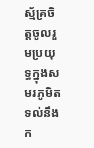ស្ម័គ្រចិត្តចូលរួមប្រយុទ្ធក្នុងសមរភូមិតទល់នឹងក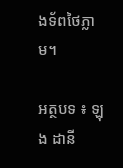ងទ័ពថៃភ្លាម។

អត្ថបទ ៖ ឡុង ដានី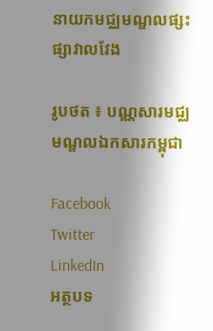នាយកមជ្ឈមណ្ឌលផ្សះផ្សាវាលវែង

រូបថត ៖ បណ្ណសារមជ្ឈមណ្ឌលឯកសារកម្ពុជា

Facebook
Twitter
LinkedIn
អត្ថបទ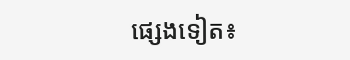ផ្សេងទៀត៖